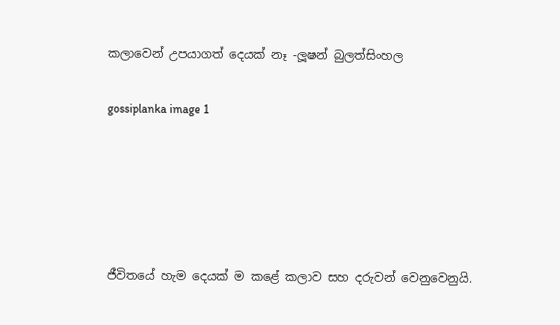කලාවෙන් උපයාගත් දෙයක් නෑ -ලූෂන් බුලත්සිංහල

gossiplanka image 1





ජීවිතයේ හැම දෙයක් ම කළේ කලාව සහ දරුවන් වෙනුවෙනුයි.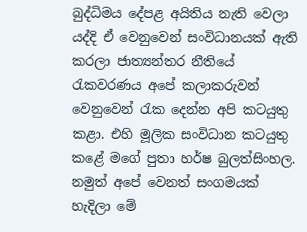බුද්ධිමය දේපළ අයිතිය නැති වෙලා යද්දි ඒ වෙනුවෙන් සංවිධානයක් ඇති කරලා ජාත්‍යන්තර නීතියේ රැකවරණය අපේ කලාකරුවන් වෙනුවෙන් රැක දෙන්න අපි කටයුතු කළා. එහි මූලික සංවිධාන කටයුතු කළේ මගේ පුතා හර්ෂ බුලත්සිංහල. නමුත් අපේ වෙනත් සංගමයක් හැදිලා මේ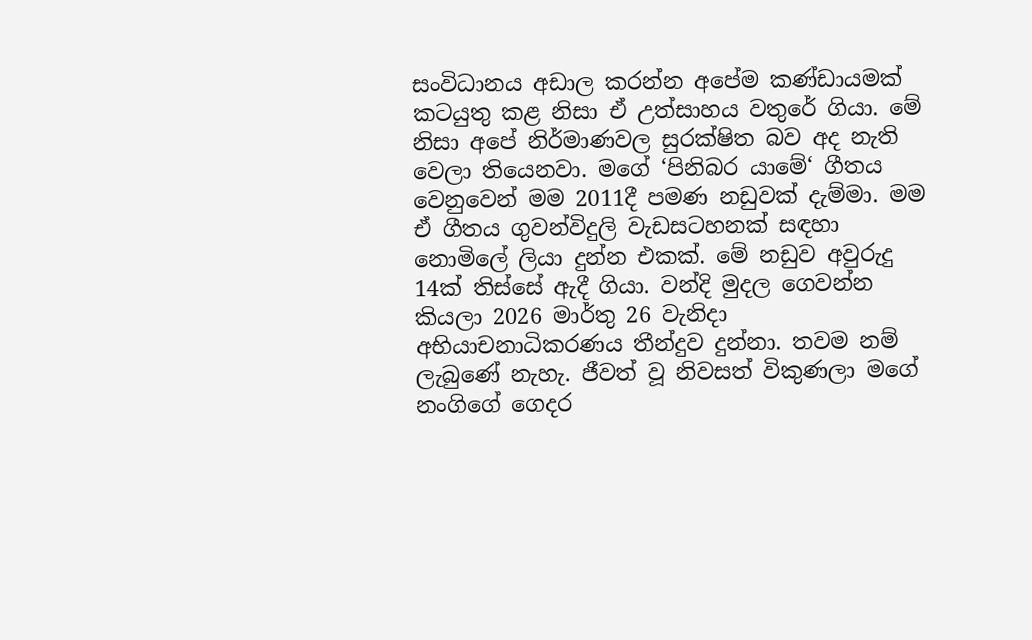සංවිධානය අඩාල කරන්න අපේම කණ්ඩායමක් කටයුතු කළ නිසා ඒ උත්සාහය වතුරේ ගියා. මේ නිසා අපේ නිර්මාණවල සුරක්ෂිත බව අද නැති වෙලා තියෙනවා. මගේ ‘පිනිබර යාමේ‘ ගීතය වෙනුවෙන් මම 2011දී පමණ නඩුවක් දැම්මා. මම ඒ ගීතය ගුවන්විදුලි වැඩසටහනක් සඳහා නොමිලේ ලියා දුන්න එකක්. මේ නඩුව අවුරුදු 14ක් තිස්සේ ඇදී ගියා. වන්දි මුදල ගෙවන්න කියලා 2026 මාර්තු 26 වැනිදා අභියාචනාධිකරණය තීන්දුව දුන්නා. තවම නම් ලැබුණේ නැහැ. ජීවත් වූ නිවසත් විකුණලා මගේ නංගිගේ ගෙදර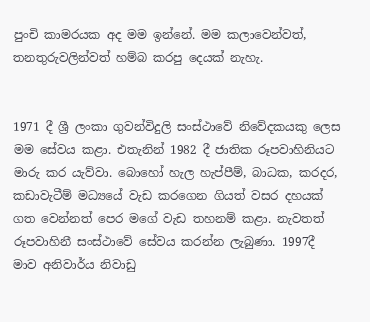පුංචි කාමරයක අද මම ඉන්නේ. මම කලාවෙන්වත්, තනතුරුවලින්වත් හම්බ කරපු දෙයක් නැහැ.


1971 දී ශ්‍රී ලංකා ගුවන්විදුලි සංස්ථාවේ නිවේදකයකු ලෙස මම සේවය කළා. එතැනින් 1982 දී ජාතික රූපවාහිනියට මාරු කර යැව්වා. බොහෝ හැල හැප්පීම්, බාධක, කරදර, කඩාවැටීම් මධ්‍යයේ වැඩ කරගෙන ගියත් වසර දහයක් ගත වෙන්නත් පෙර මගේ වැඩ තහනම් කළා. නැවතත් රූපවාහිනී සංස්ථාවේ සේවය කරන්න ලැබුණා. 1997දී මාව අනිවාර්ය නිවාඩු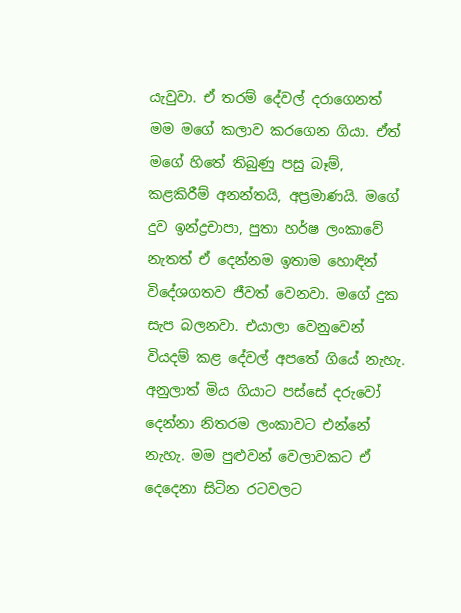යැවුවා. ඒ තරම් දේවල් දරාගෙනත් මම මගේ කලාව කරගෙන ගියා. ඒත් මගේ හිතේ තිබුණු පසු බෑම්, කළකිරීම් අනන්තයි, අප්‍රමාණයි. මගේ දුව ඉන්ද්‍රචාපා, පුතා හර්ෂ ලංකාවේ නැතත් ඒ දෙන්නම ඉතාම හොඳින් විදේශගතව ජීවත් වෙනවා. මගේ දුක සැප බලනවා. එයාලා වෙනුවෙන් වියදම් කළ දේවල් අපතේ ගියේ නැහැ. අනුලාත් මිය ගියාට පස්සේ දරුවෝ දෙන්නා නිතරම ලංකාවට එන්නේ නැහැ. මම පුළුවන් වෙලාවකට ඒ දෙදෙනා සිටින රටවලට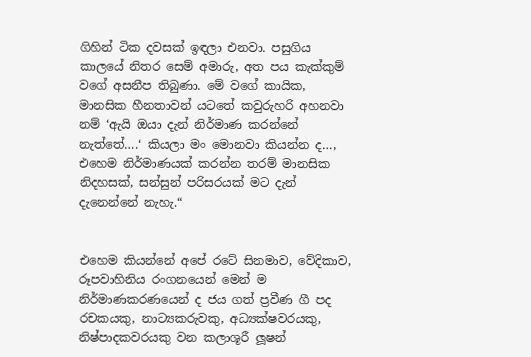ගිහින් ටික දවසක් ඉඳලා එනවා. පසුගිය කාලයේ නිතර සෙම් අමාරු, අත පය කැක්කුම් වගේ අසනීප තිබුණා. මේ වගේ කායික, මානසික හීනතාවන් යටතේ කවුරුහරි අහනවා නම් ‘ඇයි ඔයා දැන් නිර්මාණ කරන්නේ නැත්තේ….‘ කියලා මං මොනවා කියන්න ද…, එහෙම නිර්මාණයක් කරන්න තරම් මානසික නිදහසක්, සන්සුන් පරිසරයක් මට දැන් දැනෙන්නේ නැහැ.“


එහෙම කියන්නේ අපේ රටේ සිනමාව, වේදිකාව, රූපවාහිනිය රංගනයෙන් මෙන් ම නිර්මාණකරණයෙන් ද ජය ගත් ප්‍රවීණ ගී පද රචකයකු, නාට්‍යකරුවකු, අධ්‍යක්ෂවරයකු, නිෂ්පාදකවරයකු වන කලාශූරී ලූෂන්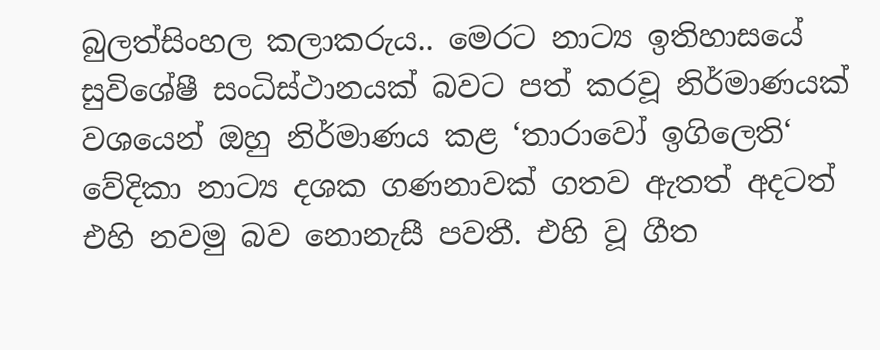බුලත්සිංහල කලාකරුය.. මෙරට නාට්‍ය ඉතිහාසයේ සුවිශේෂී සංධිස්ථානයක් බවට පත් කරවූ නිර්මාණයක් වශයෙන් ඔහු නිර්මාණය කළ ‘තාරාවෝ ඉගිලෙති‘ වේදිකා නාට්‍ය දශක ගණනාවක් ගතව ඇතත් අදටත් එහි නවමු බව නොනැසී පවතී. එහි වූ ගීත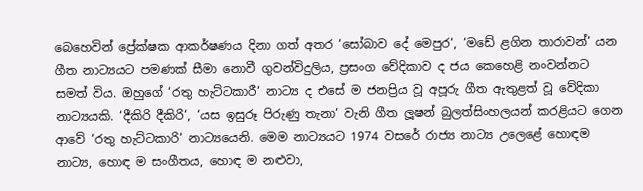බෙහෙවින් ප්‍රේක්ෂක ආකර්ෂණය දිනා ගත් අතර ‘සෝබාව දේ මෙපුර‘, ‘මඩේ ළගින තාරාවන්‘ යන ගීත නාට්‍යයට පමණක් සීමා නොවී ගුවන්විදුලිය, ප්‍රසංග වේදිකාව ද ජය කෙහෙළි නංවන්නට සමත් විය. ඔහුගේ ‘රතු හැට්ටකාරී‘ නාට්‍ය ද එසේ ම ජනප්‍රිය වූ අපූරු ගීත ඇතුළත් වූ වේදිකා නාට්‍යයකි. ‘දීකිරි දීකිරි‘, ‘යස ඉසුරූ පිරුණු තැනා‘ වැනි ගීත ලූෂන් බුලත්සිංහලයන් කරළියට ගෙන ආවේ ‘රතු හැට්ටකාරි‘ නාට්‍යයෙනි. මෙම නාට්‍යයට 1974 වසරේ රාජ්‍ය නාට්‍ය උලෙළේ හොඳම නාට්‍ය, හොඳ ම සංගීතය, හොඳ ම නළුවා,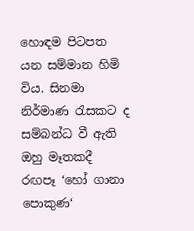හොඳම පිටපත යන සම්මාන හිමි විය. සිනමා නිර්මාණ රැසකට ද සම්බන්ධ වී ඇති ඔහු මෑතකදී රඟපෑ ‘හෝ ගානා පොකුණ‘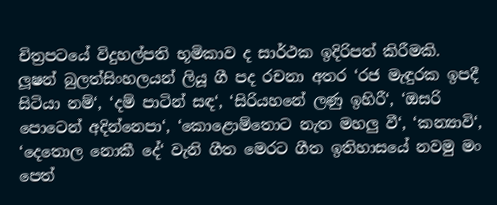චිත්‍රපටයේ විදුහල්පති භූමිකාව ද සාර්ථක ඉදිරිපත් කිරීමකි. ලූෂන් බුලත්සිංහලයන් ලියූ ගී පද රචනා අතර ‘රජ මැඳුරක ඉපදී සිටියා නම්‘, ‘දම් පාටින් සඳ‘, ‘සිරියහනේ ලණු ඉහිරී‘, ‘ඔසරි පොටෙන් අදින්නෙපා‘, ‘කොළොම්තොට නැත මහලු වී‘, ‘කන්‍යාවි‘, ‘දෙතොල නොකී දේ‘ වැනි ගීත මෙරට ගීත ඉතිහාසයේ නවමු මං පෙත්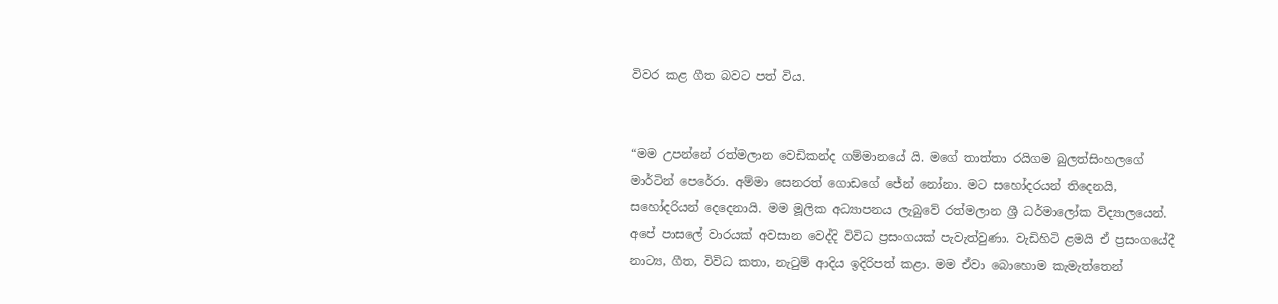විවර කළ ගීත බවට පත් විය.


“මම උපන්නේ රත්මලාන වෙඩිකන්ද ගම්මානයේ යි. මගේ තාත්තා රයිගම බුලත්සිංහලගේ මාර්ටින් පෙරේරා. අම්මා සෙනරත් ගොඩගේ ජේන් නෝනා. මට සහෝදරයන් තිදෙනයි, සහෝදරියන් දෙදෙනායි. මම මූලික අධ්‍යාපනය ලැබුවේ රත්මලාන ශ්‍රී ධර්මාලෝක විද්‍යාලයෙන්. අපේ පාසලේ වාරයක් අවසාන වෙද්දි විවිධ ප්‍රසංගයක් පැවැත්වුණා. වැඩිහිටි ළමයි ඒ ප්‍රසංගයේදී නාට්‍ය, ගීත, විවිධ කතා, නැටුම් ආදිය ඉදිරිපත් කළා. මම ඒවා බොහොම කැමැත්තෙන්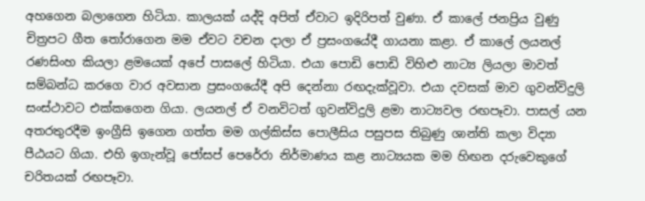අහගෙන බලාගෙන හිටියා. කාලයක් යද්දි අපිත් ඒවාට ඉදිරිපත් වුණා. ඒ කාලේ ජනප්‍රිය වුණු චිත්‍රපට ගීත තෝරාගෙන මම ඒවට වචන දාලා ඒ ප්‍රසංගයේදී ගායනා කළා. ඒ කාලේ ලයනල් රණසිංහ කියලා ළමයෙක් අපේ පාසලේ හිටියා. එයා පොඩි පොඩි විහිළු නාට්‍ය ලියලා මාවත් සම්බන්ධ කරගෙ වාර අවසාන ප්‍රසංගයේදී අපි දෙන්නා රඟදැක්වූවා. එයා දවසක් මාව ගුවන්විදුලි සංස්ථාවට එක්කගෙන ගියා. ලයනල් ඒ වනවිටත් ගුවන්විදුලි ළමා නාට්‍යවල රඟපෑවා. පාසල් යන අතරතුරදීම ඉංග්‍රීසි ඉගෙන ගත්ත මම ගල්කිස්ස පොලීසිය පසුපස තිබුණු ශාන්ති කලා විද්‍යා පීඨයට ගියා. එහි ඉගැන්වූ ජෝසප් පෙරේරා නිර්මාණය කළ නාට්‍යයක මම හිඟන දරුවෙකුගේ චරිතයක් රඟපෑවා.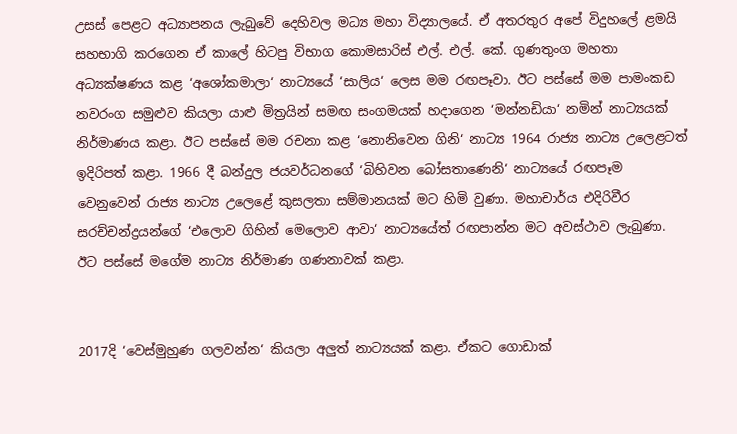උසස් පෙළට අධ්‍යාපනය ලැබුවේ දෙහිවල මධ්‍ය මහා විද්‍යාලයේ. ඒ අතරතුර අපේ විදුහලේ ළමයි සහභාගි කරගෙන ඒ කාලේ හිටපු විභාග කොමසාරිස් එල්. එල්. කේ. ගු‍ණතුංග මහතා අධ්‍යක්ෂණය කළ ‘අශෝකමාලා‘ නාට්‍යයේ ‘සාලිය‘ ලෙස මම රඟපෑවා. ඊට පස්සේ මම පාමංකඩ නවරංග සමුළුව කියලා යාළු මිත්‍රයින් සමඟ සංගමයක් හදාගෙන ‘මන්නඩියා‘ නමින් නාට්‍යයක් නිර්මාණය කළා. ඊට පස්සේ මම රචනා කළ ‘නොනිවෙන ගිනි‘ නාට්‍ය 1964 රාජ්‍ය නාට්‍ය උලෙළටත් ඉදිරිපත් කළා. 1966 දී බන්දුල ජයවර්ධනගේ ‘බිහිවන බෝසතාණෙනි‘ නාට්‍යයේ රඟපෑම වෙනුවෙන් රාජ්‍ය නාට්‍ය උලෙළේ කුසලතා සම්මානයක් මට හිමි වුණා. මහාචාර්ය එදිරිවීර සරච්චන්ද්‍රයන්ගේ ‘එලොව ගිහින් මෙලොව ආවා‘ නාට්‍යයේත් රඟපාන්න මට අවස්ථාව ලැබුණා. ඊට පස්සේ මගේම නාට්‍ය නිර්මාණ ගණනාවක් කළා.


2017දි ‘වෙස්මුහුණ ගලවන්න‘ කියලා අලුත් නාට්‍යයක් කළා. ඒකට ගොඩාක්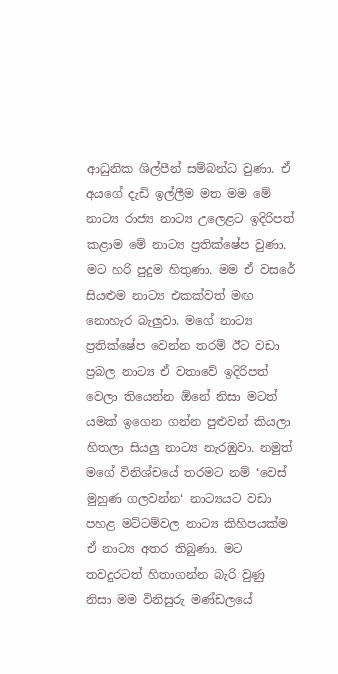ආධුනික ශිල්පීන් සම්බන්ධ වුණා. ඒ අයගේ දැඩි ඉල්ලීම මත මම මේ නාට්‍ය රාජ්‍ය නාට්‍ය උලෙළට ඉදිරිපත් කළාම මේ නාට්‍ය ප්‍රතික්ෂේප වුණා. මට හරි පුදුම හිතුණා. මම ඒ වසරේ සියළුම නාට්‍ය එකක්වත් මඟ නොහැර බැලුවා. මගේ නාට්‍ය ප්‍රතික්ෂේප වෙන්න තරම් ඊට වඩා ප්‍රබල නාට්‍ය ඒ වතාවේ ඉදිරිපත් වෙලා තියෙන්න ඕනේ නිසා මටත් යමක් ඉගෙන ගන්න පුළුවන් කියලා හිතලා සියලු නාට්‍ය නැරඹුවා. නමුත් මගේ විනිශ්චයේ තරමට නම් ‘වෙස් මුහුණ ගලවන්න‘ නාට්‍යයට වඩා පහළ මට්ටම්වල නාට්‍ය කිහිපයක්ම ඒ නාට්‍ය අතර තිබුණා. මට තවදුරටත් හිතාගන්න බැරි වුණු නිසා මම විනිසුරු මණ්ඩලයේ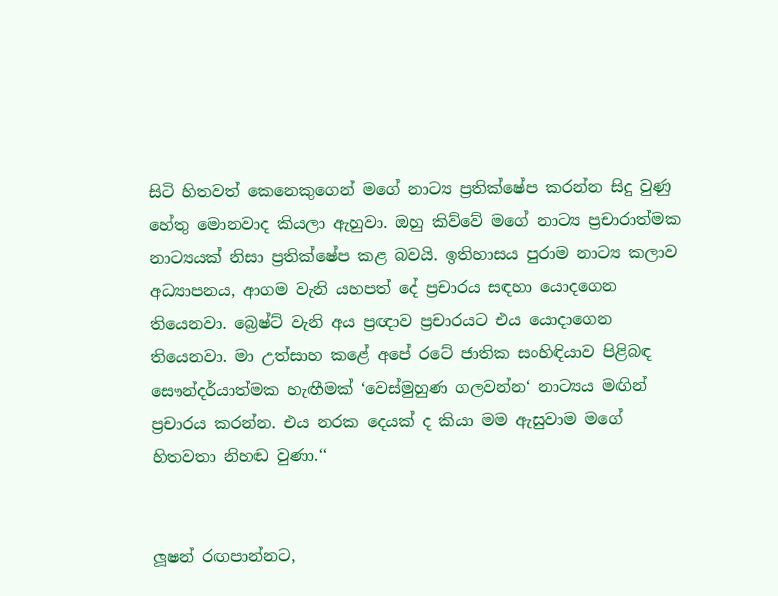සිටි හිතවත් කෙනෙකුගෙන් මගේ නාට්‍ය ප්‍රතික්ෂේප කරන්න සිදු වුණු හේතු මොනවාද කියලා ඇහුවා. ඔහු කිව්වේ මගේ නාට්‍ය ප්‍රචාරාත්මක නාට්‍යයක් නිසා ප්‍රතික්ෂේප කළ බවයි. ඉතිහාසය පුරාම නාට්‍ය කලාව අධ්‍යාපනය, ආගම වැනි යහපත් දේ ප්‍රචාරය සඳහා යොදගෙන තියෙනවා. බ්‍රෙෂ්ට් වැනි අය ප්‍රඥාව ප්‍රචාරයට එය යොදාගෙන තියෙනවා. මා උත්සාහ කළේ අපේ රටේ ජාතික සංහිඳියාව පිළිබඳ සෞන්දර්යාත්මක හැඟීමක් ‘වෙස්මුහුණ ගලවන්න‘ නාට්‍යය මඟින් ප්‍රචාරය කරන්න. එය නරක දෙයක් ද කියා මම ඇසුවාම මගේ හිතවතා නිහඬ වුණා.‘‘


ලූෂන් රඟපාන්නට,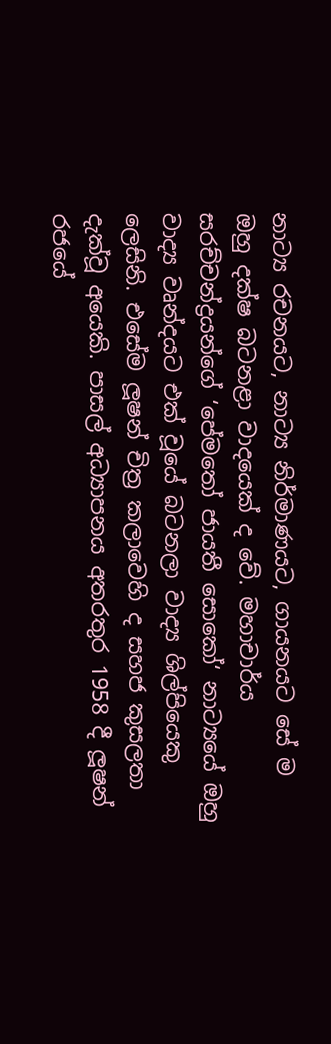නාට්‍ය රචනයට, නාට්‍ය නිර්මාණයට, ගායනයට සේ ම ඔහු දක්ෂ බටනළා වාදයෙක් ද වේ. මහාචාර්ය සරච්චන්ද්‍රයන්ගේ ‘පේමතෝ ජායතී සොකෝ‘ නාට්‍යයේ ඔහු වාද්‍ය වෘන්දයට එක් වූයේ බටනලා වාද්‍ය ශිල්පියෙකු ලෙසිනි. එසේම ලූෂන් චිත්‍ර කලාවෙහි ද සහජ කුසලතා දැක්වූ අයෙකි. පාසල් අධ්‍යාපනය අතරතුර 1958 දී ලූෂන් රජයේ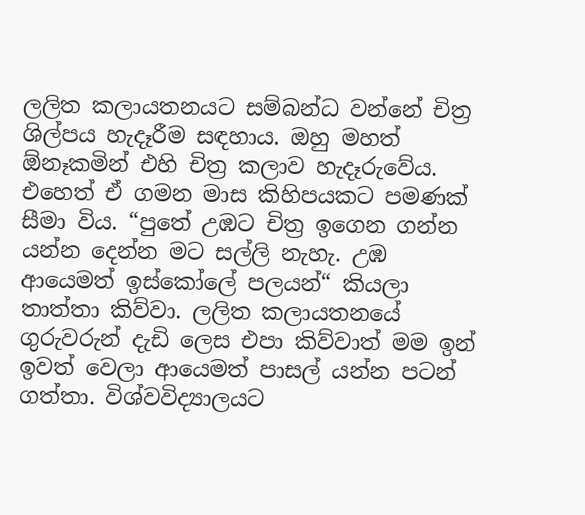ලලිත කලායතනයට සම්බන්ධ වන්නේ චිත්‍ර ශිල්පය හැදෑරීම සඳහාය. ඔහු මහත් ඕනෑකමින් එහි චිත්‍ර කලාව හැදෑරුවේය. එහෙත් ඒ ගමන මාස කිහිපයකට පමණක් සීමා විය. “පුතේ උඹට චිත්‍ර ඉගෙන ගන්න යන්න දෙන්න මට සල්ලි නැහැ. උඹ ආයෙමත් ඉස්කෝලේ පලයන්“ කියලා තාත්තා කිව්වා. ලලිත කලායතනයේ ගුරුවරුන් දැඩි ලෙස එපා කිව්වාත් මම ඉන් ඉවත් වෙලා ආයෙමත් පාසල් යන්න පටන් ගත්තා. විශ්වවිද්‍යාලයට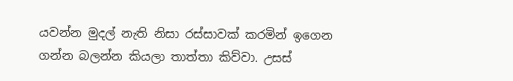යවන්න මුදල් නැති නිසා රස්සාවක් කරමින් ඉගෙන ගන්න බලන්න කියලා තාත්තා කිව්වා. උසස්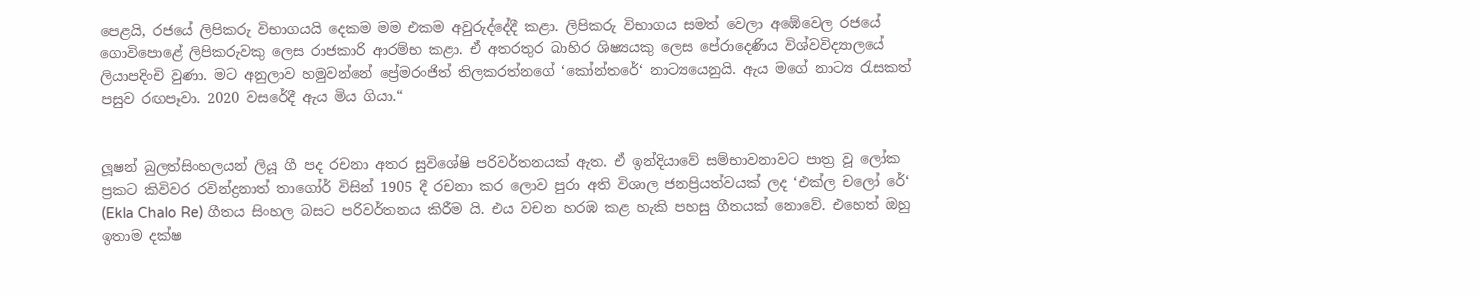පෙළයි, රජයේ ලිපිකරු විභාගයයි දෙකම මම එකම අවුරුද්දේදී කළා. ලිපිකරු විභාගය සමත් වෙලා අඹේවෙල රජයේ ගොවිපොළේ ලිපිකරුවකු ලෙස රාජකාරි ආරම්භ කළා. ඒ අතරතුර බාහිර ශිෂ්‍යයකු ලෙස පේරාදෙණිය විශ්වවිද්‍යාලයේ ලියාපදිංචි වුණා. මට අනුලාව හමුවන්නේ ප්‍රේමරංජිත් තිලකරත්නගේ ‘කෝන්තරේ‘ නාට්‍යයෙනුයි. ඇය මගේ නාට්‍ය රැසකත් පසුව රඟපෑවා. 2020 වසරේදී ඇය මිය ගියා.“


ලූෂන් බුලත්සිංහලයන් ලියූ ගී පද රචනා අතර සුවිශේෂි පරිවර්තනයක් ඇත. ඒ ඉන්දියාවේ සම්භාවනාවට පාත්‍ර වූ ලෝක ප්‍රකට කිවිවර රවින්ද්‍රනාත් තාගෝර් විසින් 1905 දී රචනා කර ලොව පුරා අති විශාල ජනප්‍රියත්වයක් ලද ‘එක්ල චලෝ රේ‘ (Ekla Chalo Re) ගීතය සිංහල බසට පරිවර්තනය කිරීම යි. එය වචන හරඹ කළ හැකි පහසු ගීතයක් නොවේ. එහෙත් ඔහු ඉතාම දක්ෂ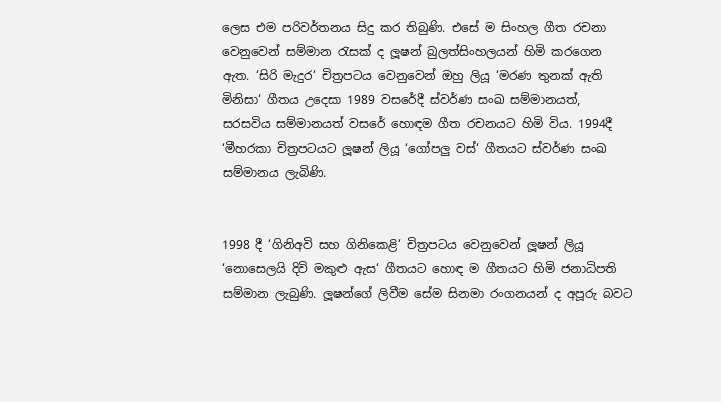ලෙස එම පරිවර්තනය සිදු කර තිබුණි. එසේ ම සිංහල ගීත රචනා වෙනුවෙන් සම්මාන රැසක් ද ලූෂන් බුලත්සිංහලයන් හිමි කරගෙන ඇත. ‘සිරි මැදුර‘ චිත්‍රපටය වෙනුවෙන් ඔහු ලියූ ‘මරණ තුනක් ඇති මිනිසා‘ ගීතය උදෙසා 1989 වසරේදී ස්වර්ණ සංඛ සම්මානයත්, සරසවිය සම්මානයත් වසරේ හොඳම ගීත රචනයට හිමි විය. 1994දී ‘මීහරකා චිත්‍රපටයට ලූෂන් ලියූ ‘ගෝපලු වස්‘ ගීතයට ස්වර්ණ සංඛ සම්මානය ලැබිණි.


1998 දී ‘ගිනිඅවි සහ ගිනිකෙළි‘ චිත්‍රපටය වෙනුවෙන් ලූෂන් ලියූ ‘නොසෙලයි දිවි මකුළු ඇස‘ ගීතයට හොඳ ම ගීතයට හිමි ජනාධිපති සම්මාන ලැබුණි. ලූෂන්ගේ ලිවීම සේම සිනමා රංගනයන් ද අපූරු බවට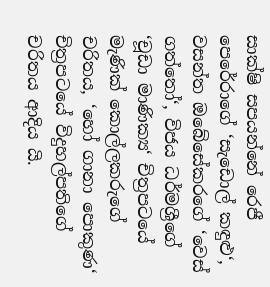සාක්ෂි සපයන්නේ රෙජී පෙරේරාගේ ‘සැඩොල් කඳුළු‘, වසන්ත ඔබේසේකරගේ ‘වෙස් ගත්තෝ‘, විජය ධර්මශ්‍රීගේ ‘චූඩා මාණික්‍ය‘ චිත්‍රපටයේ මැණික් කොල්ලකරුගේ චරිතය, ‘හෝ ගානා පොකුණ‘ චිත්‍රපටයේ විදුහල්පතිගේ චරිතය ආදිය යි.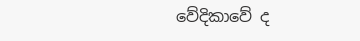වේදිකාවේ ද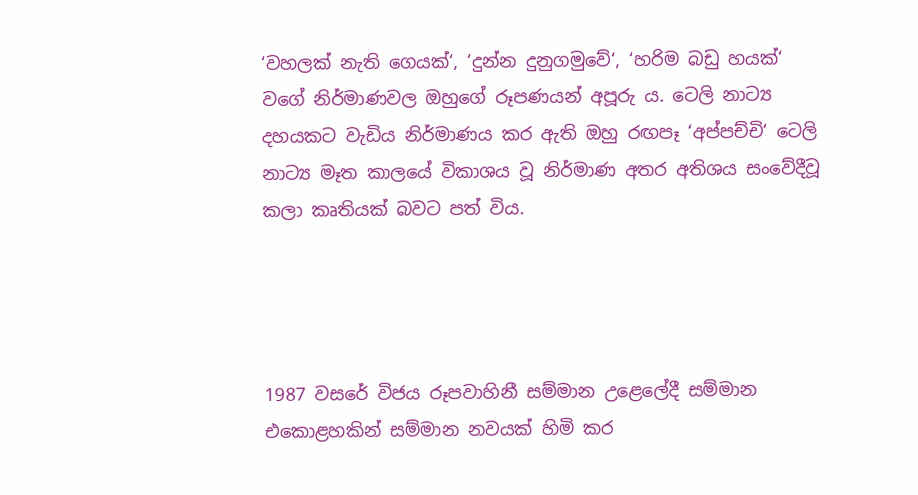‘වහලක් නැති ගෙයක්‘, ‘දුන්න දුනුගමුවේ‘, ‘හරිම බඩු හයක්‘ වගේ නිර්මාණවල ඔහුගේ රූපණයන් අපූරු ය. ටෙලි නාට්‍ය දහයකට වැඩිය නිර්මාණය කර ඇති ඔහු රඟපෑ ‘අප්පච්චි‘ ටෙලි නාට්‍ය මෑත කාලයේ විකාශය වූ නිර්මාණ අතර අතිශය සංවේදීවූ කලා කෘතියක් බවට පත් විය.




1987 වසරේ විජය රූපවාහිනී සම්මාන උළෙලේදී සම්මාන එකොළහකින් සම්මාන නවයක් හිමි කර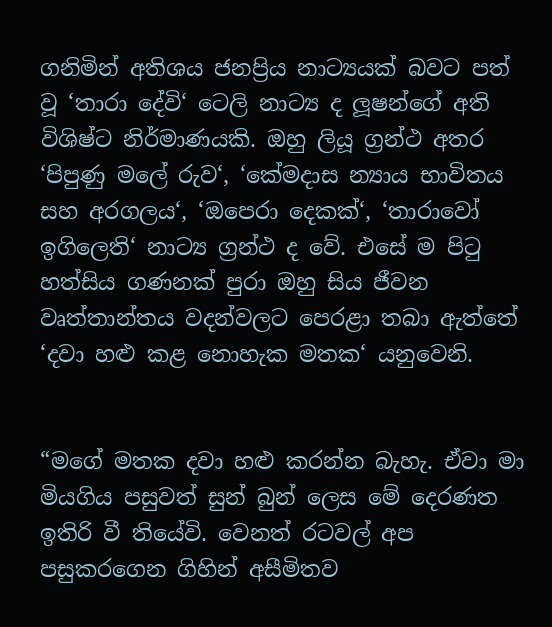ගනිමින් අතිශය ජනප්‍රිය නාට්‍යයක් බවට පත් වූ ‘තාරා දේවි‘ ටෙලි නාට්‍ය ද ලූෂන්ගේ අති විශිෂ්ට නිර්මාණයකි. ඔහු ලියූ ග්‍රන්ථ අතර ‘පිපුණු මලේ රුව‘, ‘කේමදාස න්‍යාය භාවිතය සහ අරගලය‘, ‘ඔපෙරා දෙකක්‘, ‘තාරාවෝ ඉගිලෙති‘ නාට්‍ය ග්‍රන්ථ ද වේ. එසේ ම පිටු හත්සිය ගණනක් පුරා ඔහු සිය ජීවන වෘත්තාන්තය වදන්වලට පෙරළා තබා ඇත්තේ ‘දවා හළු කළ නොහැක මතක‘ යනුවෙනි.


“මගේ මතක දවා හළු කරන්න බැහැ. ඒවා මා මියගිය පසුවත් සුන් බුන් ලෙස මේ දෙරණත ඉතිරි වී තියේවි. වෙනත් රටවල් අප පසුකරගෙන ගිහින් අසීමිතව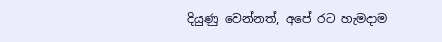දියුණු වෙන්නත්, අපේ රට හැමදාම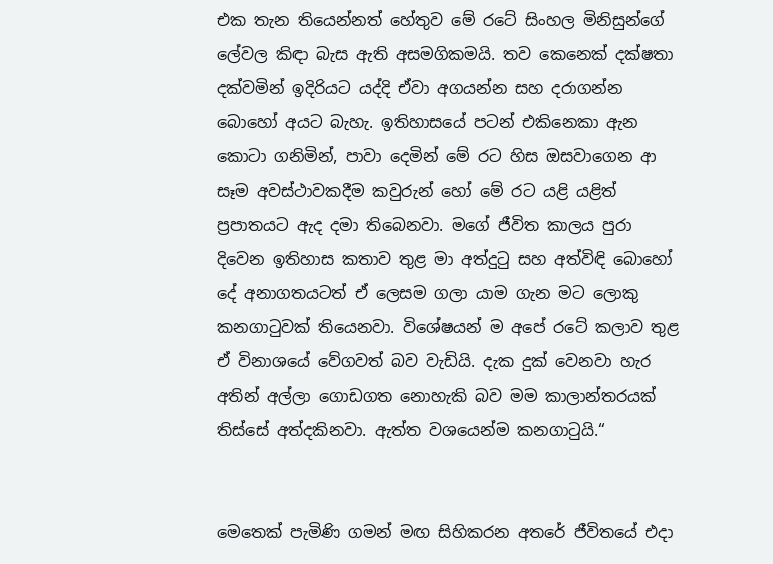එක තැන තියෙන්නත් හේතුව මේ රටේ සිංහල මිනිසුන්ගේ ලේවල කිඳා බැස ඇති අසමගිකමයි. තව කෙනෙක් දක්ෂතා දක්වමින් ඉදිරියට යද්දි ඒවා අගයන්න සහ දරාගන්න බොහෝ අයට බැහැ. ඉතිහාසයේ පටන් එකිනෙකා ඇන කොටා ගනිමින්, පාවා දෙමින් මේ රට හිස ඔසවාගෙන ආ සෑම අවස්ථාවකදීම කවුරුන් හෝ මේ රට යළි යළිත් ප්‍රපාතයට ඇද දමා තිබෙනවා. මගේ ජීවිත කාලය පුරා දිවෙන ඉතිහාස කතාව තුළ මා අත්දුටු සහ අත්විඳි බොහෝ දේ අනාගතයටත් ඒ ලෙසම ගලා යාම ගැන මට ලොකු කනගාටුවක් තියෙනවා. විශේෂයන් ම අපේ රටේ කලාව තුළ ඒ විනාශයේ වේගවත් බව වැඩියි. දැක දුක් වෙනවා හැර අතින් අල්ලා ගොඩගත නොහැකි බව මම කාලාන්තරයක් තිස්සේ අත්දකිනවා. ඇත්ත වශයෙන්ම කනගාටුයි.“


මෙතෙක් පැමිණි ගමන් මඟ සිහිකරන අතරේ ජීවිතයේ එදා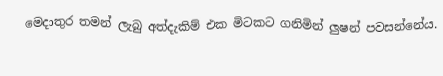මෙදාතුර තමන් ලැබු අත්දැකිම් එක මිටකට ගනිමින් ලුෂන් පවසන්නේය.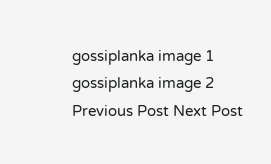gossiplanka image 1
gossiplanka image 2
Previous Post Next Post